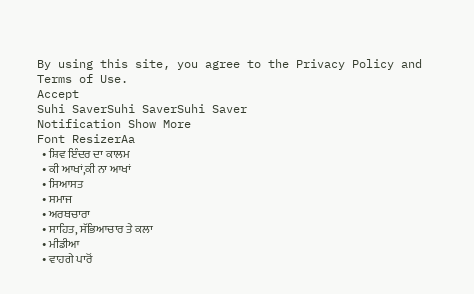By using this site, you agree to the Privacy Policy and Terms of Use.
Accept
Suhi SaverSuhi SaverSuhi Saver
Notification Show More
Font ResizerAa
  • ਸ਼ਿਵ ਇੰਦਰ ਦਾ ਕਾਲਮ
  • ਕੀ ਆਖਾਂ,ਕੀ ਨਾ ਆਖਾਂ
  • ਸਿਆਸਤ
  • ਸਮਾਜ
  • ਅਰਥਚਾਰਾ
  • ਸਾਹਿਤ, ਸੱਭਿਆਚਾਰ ਤੇ ਕਲਾ
  • ਮੀਡੀਆ
  • ਵਾਹਗੇ ਪਾਰੋਂ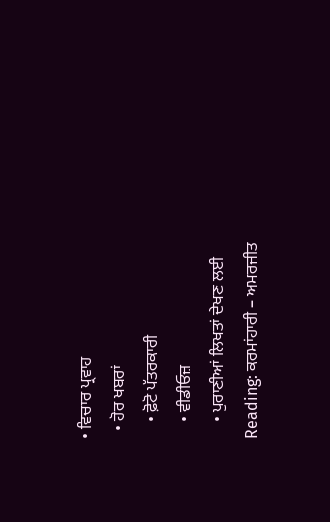• ਵਿਚਾਰ ਪ੍ਰਵਾਹ
  • ਹੋਰ ਖਬਰਾਂ
    • ਫ਼ੋਟੋ ਪੱਤਰਕਾਰੀ
    • ਵੀਡੀਓਜ਼
    • ਪੁਰਾਣੀਆਂ ਲਿਖਤਾਂ ਦੇਖਣ ਲਈ
Reading: ਕਰਮਾਂਹਾਰੀ – ਅਮਰਜੀਤ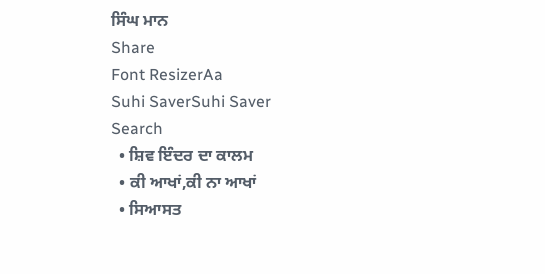ਸਿੰਘ ਮਾਨ
Share
Font ResizerAa
Suhi SaverSuhi Saver
Search
  • ਸ਼ਿਵ ਇੰਦਰ ਦਾ ਕਾਲਮ
  • ਕੀ ਆਖਾਂ,ਕੀ ਨਾ ਆਖਾਂ
  • ਸਿਆਸਤ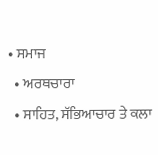• ਸਮਾਜ
  • ਅਰਥਚਾਰਾ
  • ਸਾਹਿਤ, ਸੱਭਿਆਚਾਰ ਤੇ ਕਲਾ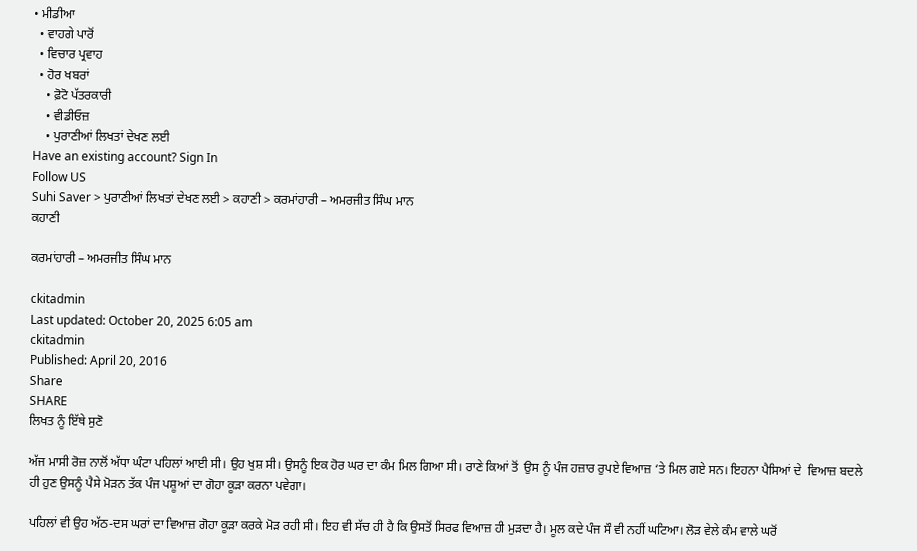• ਮੀਡੀਆ
  • ਵਾਹਗੇ ਪਾਰੋਂ
  • ਵਿਚਾਰ ਪ੍ਰਵਾਹ
  • ਹੋਰ ਖਬਰਾਂ
    • ਫ਼ੋਟੋ ਪੱਤਰਕਾਰੀ
    • ਵੀਡੀਓਜ਼
    • ਪੁਰਾਣੀਆਂ ਲਿਖਤਾਂ ਦੇਖਣ ਲਈ
Have an existing account? Sign In
Follow US
Suhi Saver > ਪੁਰਾਣੀਆਂ ਲਿਖਤਾਂ ਦੇਖਣ ਲਈ > ਕਹਾਣੀ > ਕਰਮਾਂਹਾਰੀ – ਅਮਰਜੀਤ ਸਿੰਘ ਮਾਨ
ਕਹਾਣੀ

ਕਰਮਾਂਹਾਰੀ – ਅਮਰਜੀਤ ਸਿੰਘ ਮਾਨ

ckitadmin
Last updated: October 20, 2025 6:05 am
ckitadmin
Published: April 20, 2016
Share
SHARE
ਲਿਖਤ ਨੂੰ ਇੱਥੇ ਸੁਣੋ

ਅੱਜ ਮਾਸੀ ਰੋਜ਼ ਨਾਲੋਂ ਅੱਧਾ ਘੰਟਾ ਪਹਿਲਾਂ ਆਈ ਸੀ। ਉਹ ਖੁਸ਼ ਸੀ। ਉਸਨੂੰ ਇਕ ਹੋਰ ਘਰ ਦਾ ਕੰਮ ਮਿਲ ਗਿਆ ਸੀ। ਰਾਣੇ ਕਿਆਂ ਤੋਂ  ਉਸ ਨੂੰ ਪੰਜ ਹਜ਼ਾਰ ਰੁਪਏ ਵਿਆਜ਼ ‘ਤੇ ਮਿਲ ਗਏ ਸਨ। ਇਹਨਾ ਪੈਸਿਆਂ ਦੇ  ਵਿਆਜ਼ ਬਦਲੇ ਹੀ ਹੁਣ ਉਸਨੂੰ ਪੈਸੇ ਮੋੜਨ ਤੱਕ ਪੰਜ ਪਸ਼ੂਆਂ ਦਾ ਗੋਹਾ ਕੂੜਾ ਕਰਨਾ ਪਵੇਗਾ।

ਪਹਿਲਾਂ ਵੀ ਉਹ ਅੱਠ-ਦਸ ਘਰਾਂ ਦਾ ਵਿਆਜ਼ ਗੋਹਾ ਕੂੜਾ ਕਰਕੇ ਮੋੜ ਰਹੀ ਸੀ। ਇਹ ਵੀ ਸੱਚ ਹੀ ਹੈ ਕਿ ਉਸਤੋਂ ਸਿਰਫ ਵਿਆਜ਼ ਹੀ ਮੁੜਦਾ ਹੈ। ਮੂਲ ਕਦੇ ਪੰਜ ਸੌ ਵੀ ਨਹੀਂ ਘਟਿਆ। ਲੋੜ ਵੇਲੇ ਕੰਮ ਵਾਲੇ ਘਰੋਂ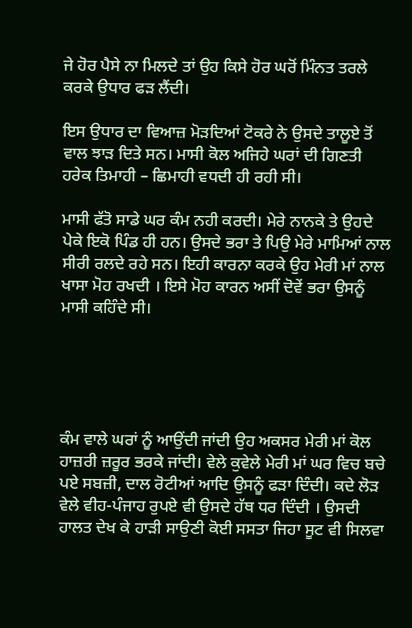ਜੇ ਹੋਰ ਪੈਸੇ ਨਾ ਮਿਲਦੇ ਤਾਂ ਉਹ ਕਿਸੇ ਹੋਰ ਘਰੋਂ ਮਿੰਨਤ ਤਰਲੇ ਕਰਕੇ ਉਧਾਰ ਫੜ ਲੈਂਦੀ।

ਇਸ ਉਧਾਰ ਦਾ ਵਿਆਜ਼ ਮੋੜਦਿਆਂ ਟੋਕਰੇ ਨੇ ਉਸਦੇ ਤਾਲੂਏ ਤੋਂ ਵਾਲ ਝਾੜ ਦਿਤੇ ਸਨ। ਮਾਸੀ ਕੋਲ ਅਜਿਹੇ ਘਰਾਂ ਦੀ ਗਿਣਤੀ ਹਰੇਕ ਤਿਮਾਹੀ – ਛਿਮਾਹੀ ਵਧਦੀ ਹੀ ਰਹੀ ਸੀ।

ਮਾਸੀ ਫੱਤੋ ਸਾਡੇ ਘਰ ਕੰਮ ਨਹੀ ਕਰਦੀ। ਮੇਰੇ ਨਾਨਕੇ ਤੇ ਉਹਦੇ ਪੇਕੇ ਇਕੋ ਪਿੰਡ ਹੀ ਹਨ। ਉਸਦੇ ਭਰਾ ਤੇ ਪਿਉ ਮੇਰੇ ਮਾਮਿਆਂ ਨਾਲ ਸੀਰੀ ਰਲਦੇ ਰਹੇ ਸਨ। ਇਹੀ ਕਾਰਨਾ ਕਰਕੇ ਉਹ ਮੇਰੀ ਮਾਂ ਨਾਲ ਖਾਸਾ ਮੋਹ ਰਖਦੀ । ਇਸੇ ਮੋਹ ਕਾਰਨ ਅਸੀਂ ਦੋਵੇਂ ਭਰਾ ਉਸਨੂੰ ਮਾਸੀ ਕਹਿੰਦੇ ਸੀ।





ਕੰਮ ਵਾਲੇ ਘਰਾਂ ਨੂੰ ਆਉਂਦੀ ਜਾਂਦੀ ਉਹ ਅਕਸਰ ਮੇਰੀ ਮਾਂ ਕੋਲ ਹਾਜ਼ਰੀ ਜ਼ਰੂਰ ਭਰਕੇ ਜਾਂਦੀ। ਵੇਲੇ ਕੁਵੇਲੇ ਮੇਰੀ ਮਾਂ ਘਰ ਵਿਚ ਬਚੇ ਪਏ ਸਬਜ਼ੀ, ਦਾਲ ਰੋਟੀਆਂ ਆਦਿ ਉਸਨੂੰ ਫੜਾ ਦਿੰਦੀ। ਕਦੇ ਲੋੜ ਵੇਲੇ ਵੀਹ-ਪੰਜਾਹ ਰੁਪਏ ਵੀ ਉਸਦੇ ਹੱਥ ਧਰ ਦਿੰਦੀ । ਉਸਦੀ ਹਾਲਤ ਦੇਖ ਕੇ ਹਾੜੀ ਸਾਉਣੀ ਕੋਈ ਸਸਤਾ ਜਿਹਾ ਸੂਟ ਵੀ ਸਿਲਵਾ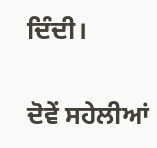ਦਿੰਦੀ।

ਦੋਵੇਂ ਸਹੇਲੀਆਂ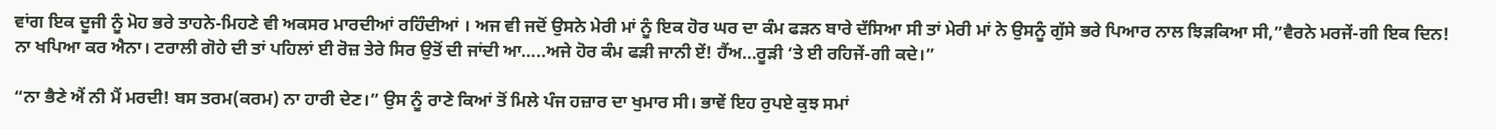ਵਾਂਗ ਇਕ ਦੂਜੀ ਨੂੰ ਮੋਹ ਭਰੇ ਤਾਹਨੇ-ਮਿਹਣੇ ਵੀ ਅਕਸਰ ਮਾਰਦੀਆਂ ਰਹਿੰਦੀਆਂ । ਅਜ ਵੀ ਜਦੋਂ ਉਸਨੇ ਮੇਰੀ ਮਾਂ ਨੂੰ ਇਕ ਹੋਰ ਘਰ ਦਾ ਕੰਮ ਫੜਨ ਬਾਰੇ ਦੱਸਿਆ ਸੀ ਤਾਂ ਮੇਰੀ ਮਾਂ ਨੇ ਉਸਨੂੰ ਗੁੱਸੇ ਭਰੇ ਪਿਆਰ ਨਾਲ ਝਿੜਕਿਆ ਸੀ,”ਵੈਰਨੇ ਮਰਜੇਂ-ਗੀ ਇਕ ਦਿਨ!  ਨਾ ਖਪਿਆ ਕਰ ਐਨਾ। ਟਰਾਲੀ ਗੋਹੇ ਦੀ ਤਾਂ ਪਹਿਲਾਂ ਈ ਰੋਜ਼ ਤੇਰੇ ਸਿਰ ਉਤੋਂ ਦੀ ਜਾਂਦੀ ਆ…..ਅਜੇ ਹੋਰ ਕੰਮ ਫੜੀ ਜਾਨੀ ਏਂ! ਹੈਂਅ…ਰੂੜੀ ‘ਤੇ ਈ ਰਹਿਜੇਂ-ਗੀ ਕਦੇ।”

“ਨਾ ਭੈਣੇ ਐਂ ਨੀ ਮੈਂ ਮਰਦੀ! ਬਸ ਤਰਮ(ਕਰਮ) ਨਾ ਹਾਰੀ ਦੇਣ।” ਉਸ ਨੂੰ ਰਾਣੇ ਕਿਆਂ ਤੋਂ ਮਿਲੇ ਪੰਜ ਹਜ਼ਾਰ ਦਾ ਖੁਮਾਰ ਸੀ। ਭਾਵੇਂ ਇਹ ਰੁਪਏ ਕੁਝ ਸਮਾਂ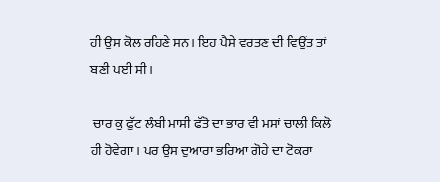ਹੀ ਉਸ ਕੋਲ ਰਹਿਣੇ ਸਨ। ਇਹ ਪੈਸੇ ਵਰਤਣ ਦੀ ਵਿਉਂਤ ਤਾਂ ਬਣੀ ਪਈ ਸੀ।

 ਚਾਰ ਕੁ ਫੁੱਟ ਲੰਬੀ ਮਾਸੀ ਫੱਤੋ ਦਾ ਭਾਰ ਵੀ ਮਸਾਂ ਚਾਲੀ ਕਿਲੋ ਹੀ ਹੋਵੇਗਾ। ਪਰ ਉਸ ਦੁਆਰਾ ਭਰਿਆ ਗੋਹੇ ਦਾ ਟੋਕਰਾ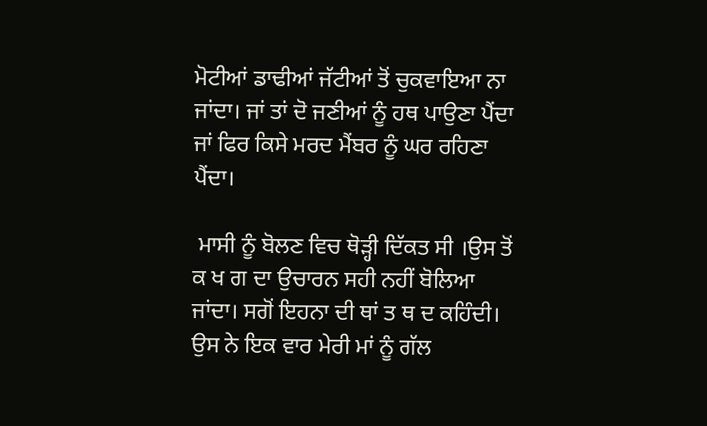ਮੋਟੀਆਂ ਡਾਢੀਆਂ ਜੱਟੀਆਂ ਤੋਂ ਚੁਕਵਾਇਆ ਨਾ ਜਾਂਦਾ। ਜਾਂ ਤਾਂ ਦੋ ਜਣੀਆਂ ਨੂੰ ਹਥ ਪਾਉਣਾ ਪੈਂਦਾ ਜਾਂ ਫਿਰ ਕਿਸੇ ਮਰਦ ਮੈਂਬਰ ਨੂੰ ਘਰ ਰਹਿਣਾ ਪੈਂਦਾ।

 ਮਾਸੀ ਨੂੰ ਬੋਲਣ ਵਿਚ ਥੋੜ੍ਹੀ ਦਿੱਕਤ ਸੀ ।ਉਸ ਤੋਂ ਕ ਖ ਗ ਦਾ ਉਚਾਰਨ ਸਹੀ ਨਹੀਂ ਬੋਲਿਆ ਜਾਂਦਾ। ਸਗੋਂ ਇਹਨਾ ਦੀ ਥਾਂ ਤ ਥ ਦ ਕਹਿੰਦੀ। ਉਸ ਨੇ ਇਕ ਵਾਰ ਮੇਰੀ ਮਾਂ ਨੂੰ ਗੱਲ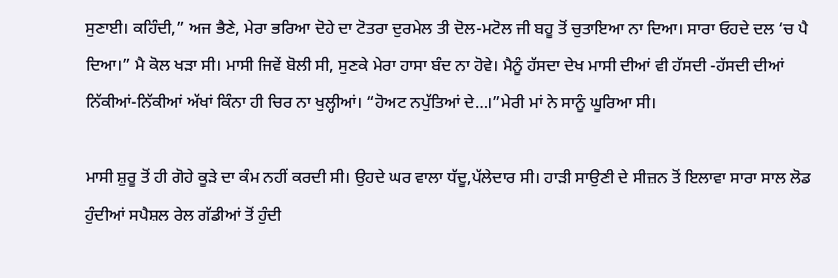ਸੁਣਾਈ। ਕਹਿੰਦੀ,” ਅਜ ਭੈਣੇ, ਮੇਰਾ ਭਰਿਆ ਦੋਹੇ ਦਾ ਟੋਤਰਾ ਦੁਰਮੇਲ ਤੀ ਦੋਲ-ਮਟੋਲ ਜੀ ਬਹੂ ਤੋਂ ਚੁਤਾਇਆ ਨਾ ਦਿਆ। ਸਾਰਾ ਓਹਦੇ ਦਲ ‘ਚ ਪੈ ਦਿਆ।” ਮੈ ਕੋਲ ਖੜਾ ਸੀ। ਮਾਸੀ ਜਿਵੇਂ ਬੋਲੀ ਸੀ, ਸੁਣਕੇ ਮੇਰਾ ਹਾਸਾ ਬੰਦ ਨਾ ਹੋਵੇ। ਮੈਨੂੰ ਹੱਸਦਾ ਦੇਖ ਮਾਸੀ ਦੀਆਂ ਵੀ ਹੱਸਦੀ -ਹੱਸਦੀ ਦੀਆਂ ਨਿੱਕੀਆਂ-ਨਿੱਕੀਆਂ ਅੱਖਾਂ ਕਿੰਨਾ ਹੀ ਚਿਰ ਨਾ ਖੁਲ੍ਹੀਆਂ। “ਹੋਅਟ ਨਪੁੱਤਿਆਂ ਦੇ…।”ਮੇਰੀ ਮਾਂ ਨੇ ਸਾਨੂੰ ਘੂਰਿਆ ਸੀ।

ਮਾਸੀ ਸ਼ੁਰੂ ਤੋਂ ਹੀ ਗੋਹੇ ਕੂੜੇ ਦਾ ਕੰਮ ਨਹੀਂ ਕਰਦੀ ਸੀ। ਉਹਦੇ ਘਰ ਵਾਲਾ ਧੱਦੂ,ਪੱਲੇਦਾਰ ਸੀ। ਹਾੜੀ ਸਾਉਣੀ ਦੇ ਸੀਜ਼ਨ ਤੋਂ ਇਲਾਵਾ ਸਾਰਾ ਸਾਲ ਲੋਡ ਹੁੰਦੀਆਂ ਸਪੈਸ਼ਲ ਰੇਲ ਗੱਡੀਆਂ ਤੋਂ ਹੁੰਦੀ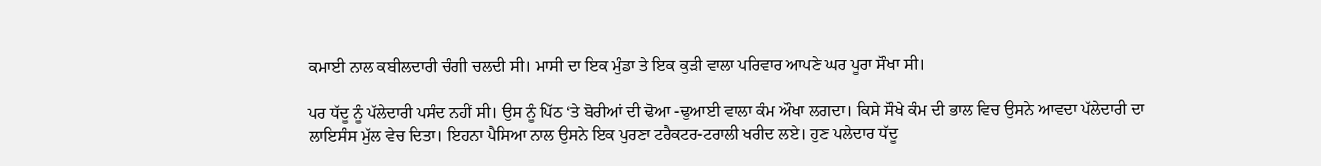ਕਮਾਈ ਨਾਲ ਕਬੀਲਦਾਰੀ ਚੰਗੀ ਚਲਦੀ ਸੀ। ਮਾਸੀ ਦਾ ਇਕ ਮੁੰਡਾ ਤੇ ਇਕ ਕੁੜੀ ਵਾਲਾ ਪਰਿਵਾਰ ਆਪਣੇ ਘਰ ਪੂਰਾ ਸੌਖਾ ਸੀ।

ਪਰ ਧੱਦੂ ਨੂੰ ਪੱਲੇਦਾਰੀ ਪਸੰਦ ਨਹੀਂ ਸੀ। ਉਸ ਨੂੰ ਪਿੱਠ ‘ਤੇ ਬੋਰੀਆਂ ਦੀ ਢੋਆ -ਢੁਆਈ ਵਾਲਾ ਕੰਮ ਔਖਾ ਲਗਦਾ। ਕਿਸੇ ਸੌਖੇ ਕੰਮ ਦੀ ਭਾਲ ਵਿਚ ਉਸਨੇ ਆਵਦਾ ਪੱਲੇਦਾਰੀ ਦਾ ਲਾਇਸੰਸ ਮੁੱਲ ਵੇਚ ਦਿਤਾ। ਇਹਨਾ ਪੈਸਿਆ ਨਾਲ ਉਸਨੇ ਇਕ ਪੁਰਣਾ ਟਰੈਕਟਰ-ਟਰਾਲੀ ਖਰੀਦ ਲਏ। ਹੁਣ ਪਲੇਦਾਰ ਧੱਦੂ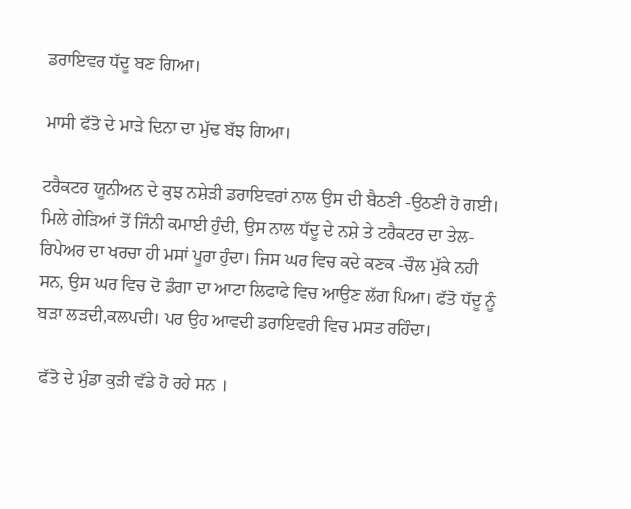ਡਰਾਇਵਰ ਧੱਦੂ ਬਣ ਗਿਆ।

ਮਾਸੀ ਫੱਤੋ ਦੇ ਮਾੜੇ ਦਿਨਾ ਦਾ ਮੁੱਢ ਬੱਝ ਗਿਆ।

ਟਰੈਕਟਰ ਯੂਨੀਅਨ ਦੇ ਕੁਝ ਨਸ਼ੇੜੀ ਡਰਾਇਵਰਾਂ ਨਾਲ ਉਸ ਦੀ ਬੈਠਣੀ -ਉਠਣੀ ਹੋ ਗਈ। ਮਿਲੇ ਗੇੜਿਆਂ ਤੋਂ ਜਿੰਨੀ ਕਮਾਈ ਹੁੰਦੀ, ਉਸ ਨਾਲ ਧੱਦੂ ਦੇ ਨਸ਼ੇ ਤੇ ਟਰੈਕਟਰ ਦਾ ਤੇਲ- ਰਿਪੇਅਰ ਦਾ ਖਰਚਾ ਹੀ ਮਸਾਂ ਪੂਰਾ ਹੁੰਦਾ। ਜਿਸ ਘਰ ਵਿਚ ਕਦੇ ਕਣਕ -ਚੌਲ ਮੁੱਕੇ ਨਹੀ ਸਨ, ਉਸ ਘਰ ਵਿਚ ਦੋ ਡੰਗਾ ਦਾ ਆਟਾ ਲਿਫਾਫੇ ਵਿਚ ਆਉਣ ਲੱਗ ਪਿਆ। ਫੱਤੋ ਧੱਦੂ ਨੂੰ ਬੜਾ ਲੜਦੀ,ਕਲਪਦੀ। ਪਰ ਉਹ ਆਵਦੀ ਡਰਾਇਵਰੀ ਵਿਚ ਮਸਤ ਰਹਿੰਦਾ।

 ਫੱਤੋ ਦੇ ਮੁੰਡਾ ਕੁੜੀ ਵੱਡੇ ਹੋ ਰਹੇ ਸਨ ।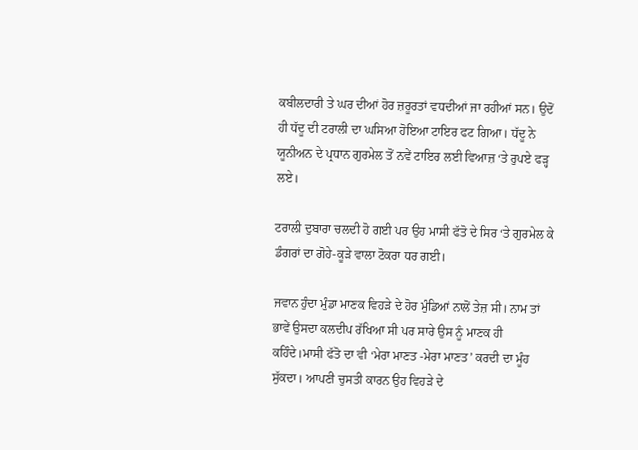ਕਬੀਲਦਾਰੀ ਤੇ ਘਰ ਦੀਆਂ ਹੋਰ ਜ਼ਰੂਰਤਾਂ ਵਧਦੀਆਂ ਜਾ ਰਹੀਆਂ ਸਨ। ਉਦੋਂ ਹੀ ਧੱਦੂ ਦੀ ਟਰਾਲੀ ਦਾ ਘਸਿਆ ਹੋਇਆ ਟਾਇਰ ਫਟ ਗਿਆ। ਧੱਦੂ ਨੇ ਯੂਨੀਅਨ ਦੇ ਪ੍ਰਧਾਨ ਗੁਰਮੇਲ ਤੋਂ ਨਵੇਂ ਟਾਇਰ ਲਈ ਵਿਆਜ਼ ‘ਤੇ ਰੁਪਏ ਫੜ੍ਹ ਲਏ।

ਟਰਾਲੀ ਦੁਬਾਰਾ ਚਲਦੀ ਹੋ ਗਈ ਪਰ ਉਹ ਮਾਸੀ ਫੱਤੋ ਦੇ ਸਿਰ ‘ਤੇ ਗੁਰਮੇਲ ਕੇ ਡੰਗਰਾਂ ਦਾ ਗੋਹੇ-ਕੂੜੇ ਵਾਲਾ ਟੋਕਰਾ ਧਰ ਗਈ।

ਜਵਾਨ ਹੁੰਦਾ ਮੁੰਡਾ ਮਾਣਕ ਵਿਹੜੇ ਦੇ ਹੋਰ ਮੁੰਡਿਆਂ ਨਾਲੋਂ ਤੇਜ਼ ਸੀ। ਨਾਮ ਤਾਂ ਭਾਵੇਂ ਉਸਦਾ ਕਲਦੀਪ ਰੱਖਿਆ ਸੀ ਪਰ ਸਾਰੇ ਉਸ ਨੂੰ ਮਾਣਕ ਹੀ ਕਹਿੰਦੇ।ਮਾਸੀ ਫੱਤੋ ਦਾ ਵੀ ‘ਮੇਰਾ ਮਾਣਤ -ਮੇਰਾ ਮਾਣਤ’ ਕਰਦੀ ਦਾ ਮੂੰਹ ਸੁੱਕਦਾ। ਆਪਣੀ ਚੁਸਤੀ ਕਾਰਨ ਉਹ ਵਿਹੜੇ ਦੇ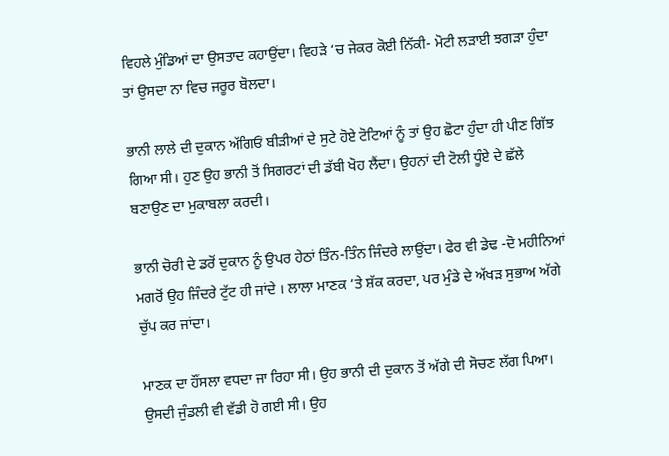ਵਿਹਲੇ ਮੁੰਡਿਆਂ ਦਾ ਉਸਤਾਦ ਕਹਾਉਂਦਾ। ਵਿਹੜੇ ‘ਚ ਜੇਕਰ ਕੋਈ ਨਿੱਕੀ- ਮੋਟੀ ਲੜਾਈ ਝਗੜਾ ਹੁੰਦਾ ਤਾਂ ਉਸਦਾ ਨਾ ਵਿਚ ਜਰੂਰ ਬੋਲਦਾ।

ਭਾਨੀ ਲਾਲੇ ਦੀ ਦੁਕਾਨ ਅੱਗਿਓਂ ਬੀੜੀਆਂ ਦੇ ਸੁਟੇ ਹੋਏ ਟੋਟਿਆਂ ਨੂੰ ਤਾਂ ਉਹ ਛੋਟਾ ਹੁੰਦਾ ਹੀ ਪੀਣ ਗਿੱਝ ਗਿਆ ਸੀ। ਹੁਣ ਉਹ ਭਾਨੀ ਤੋਂ ਸਿਗਰਟਾਂ ਦੀ ਡੱਬੀ ਖੋਹ ਲੈਂਦਾ। ਉਹਨਾਂ ਦੀ ਟੋਲੀ ਧੂੰਏ ਦੇ ਛੱਲੇ ਬਣਾਉਣ ਦਾ ਮੁਕਾਬਲਾ ਕਰਦੀ।

ਭਾਨੀ ਚੋਰੀ ਦੇ ਡਰੋਂ ਦੁਕਾਨ ਨੂੰ ਉਪਰ ਹੇਠਾਂ ਤਿੰਨ-ਤਿੰਨ ਜਿੰਦਰੇ ਲਾਉਂਦਾ। ਫੇਰ ਵੀ ਡੇਢ -ਦੋ ਮਹੀਨਿਆਂ ਮਗਰੋਂ ਉਹ ਜਿੰਦਰੇ ਟੁੱਟ ਹੀ ਜਾਂਦੇ । ਲਾਲਾ ਮਾਣਕ ‘ਤੇ ਸ਼ੱਕ ਕਰਦਾ, ਪਰ ਮੁੰਡੇ ਦੇ ਅੱਖੜ ਸੁਭਾਅ ਅੱਗੇ ਚੁੱਪ ਕਰ ਜਾਂਦਾ।

ਮਾਣਕ ਦਾ ਹੌਂਸਲਾ ਵਧਦਾ ਜਾ ਰਿਹਾ ਸੀ। ਉਹ ਭਾਨੀ ਦੀ ਦੁਕਾਨ ਤੋਂ ਅੱਗੇ ਦੀ ਸੋਚਣ ਲੱਗ ਪਿਆ। ਉਸਦੀ ਜੁੰਡਲੀ ਵੀ ਵੱਡੀ ਹੋ ਗਈ ਸੀ। ਉਹ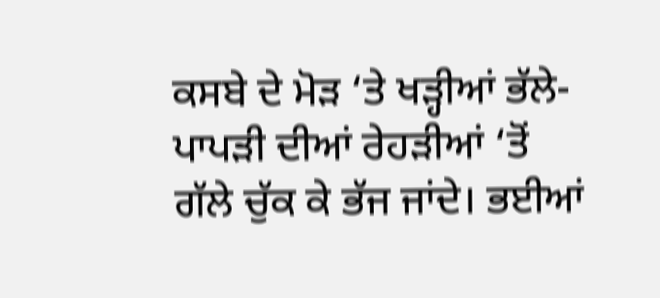ਕਸਬੇ ਦੇ ਮੋੜ ‘ਤੇ ਖੜ੍ਹੀਆਂ ਭੱਲੇ-ਪਾਪੜੀ ਦੀਆਂ ਰੇਹੜੀਆਂ ‘ਤੋਂ ਗੱਲੇ ਚੁੱਕ ਕੇ ਭੱਜ ਜਾਂਦੇ। ਭਈਆਂ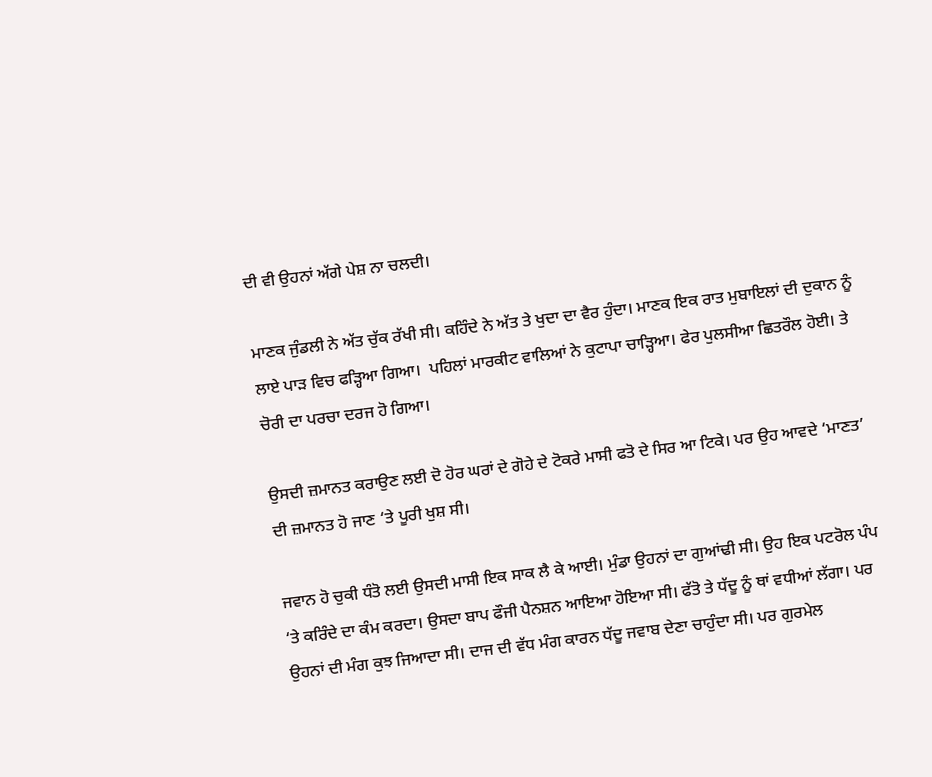ਦੀ ਵੀ ਉਹਨਾਂ ਅੱਗੇ ਪੇਸ਼ ਨਾ ਚਲਦੀ।

ਮਾਣਕ ਜੁੰਡਲੀ ਨੇ ਅੱਤ ਚੁੱਕ ਰੱਖੀ ਸੀ। ਕਹਿੰਦੇ ਨੇ ਅੱਤ ਤੇ ਖੁਦਾ ਦਾ ਵੈਰ ਹੁੰਦਾ। ਮਾਣਕ ਇਕ ਰਾਤ ਮੁਬਾਇਲਾਂ ਦੀ ਦੁਕਾਨ ਨੂੰ ਲਾਏ ਪਾੜ ਵਿਚ ਫੜ੍ਹਿਆ ਗਿਆ।  ਪਹਿਲਾਂ ਮਾਰਕੀਟ ਵਾਲਿਆਂ ਨੇ ਕੁਟਾਪਾ ਚਾੜ੍ਹਿਆ। ਫੇਰ ਪੁਲਸੀਆ ਛਿਤਰੌਲ ਹੋਈ। ਤੇ ਚੋਰੀ ਦਾ ਪਰਚਾ ਦਰਜ ਹੋ ਗਿਆ।

ਉਸਦੀ ਜ਼ਮਾਨਤ ਕਰਾਉਣ ਲਈ ਦੋ ਹੋਰ ਘਰਾਂ ਦੇ ਗੋਹੇ ਦੇ ਟੋਕਰੇ ਮਾਸੀ ਫਤੋ ਦੇ ਸਿਰ ਆ ਟਿਕੇ। ਪਰ ਉਹ ਆਵਦੇ ‘ਮਾਣਤ’ ਦੀ ਜ਼ਮਾਨਤ ਹੋ ਜਾਣ ‘ਤੇ ਪੂਰੀ ਖੁਸ਼ ਸੀ।

ਜਵਾਨ ਹੋ ਚੁਕੀ ਧੰਤੋ ਲਈ ਉਸਦੀ ਮਾਸੀ ਇਕ ਸਾਕ ਲੈ ਕੇ ਆਈ। ਮੁੰਡਾ ਉਹਨਾਂ ਦਾ ਗੁਆਂਢੀ ਸੀ। ਉਹ ਇਕ ਪਟਰੋਲ ਪੰਪ ‘ਤੇ ਕਰਿੰਦੇ ਦਾ ਕੰਮ ਕਰਦਾ। ਉਸਦਾ ਬਾਪ ਫੌਜੀ ਪੈਨਸ਼ਨ ਆਇਆ ਹੋਇਆ ਸੀ। ਫੱਤੋ ਤੇ ਧੱਦੂ ਨੂੰ ਥਾਂ ਵਧੀਆਂ ਲੱਗਾ। ਪਰ ਉਹਨਾਂ ਦੀ ਮੰਗ ਕੁਝ ਜਿਆਦਾ ਸੀ। ਦਾਜ ਦੀ ਵੱਧ ਮੰਗ ਕਾਰਨ ਧੱਦੂ ਜਵਾਬ ਦੇਣਾ ਚਾਹੁੰਦਾ ਸੀ। ਪਰ ਗੁਰਮੇਲ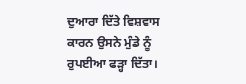ਦੁਆਰਾ ਦਿੱਤੇ ਵਿਸ਼ਵਾਸ ਕਾਰਨ ਉਸਨੇ ਮੁੰਡੇ ਨੂੰ ਰੁਪਈਆ ਫੜ੍ਹਾ ਦਿੱਤਾ।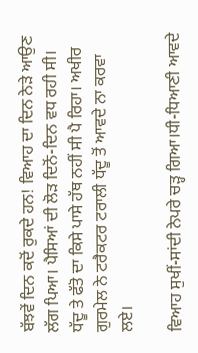ਬੱਝਵੇਂ ਦਿਨ ਕਦੋਂ ਰੁਕਦੇ ਹਨ! ਵਿਆਹ ਦਾ ਦਿਨ ਨੇੜੇ ਆਉਣ ਲੱਗ ਪਿਆ। ਪੈਸਿਆਂ ਦੀ ਲੋੜ ਦਿਨੋਂ-ਦਿਨ ਵਧ ਰਹੀ ਸੀ। ਧੱਦੂ ਤੇ ਫੱਤੋ ਦਾ ਕਿਸੇ ਪਾਸੇ ਹੱਥ ਨਹੀਂ ਸੀ ਪੈ ਰਿਹਾ। ਅਖੀਰ ਗੁਰਮੇਲ ਨੇ ਟਰੈਕਟਰ ਟਰਾਲੀ ਧੱਦੂ ਤੋਂ ਆਵਦੇ ਨਾ ਕਰਵਾ ਲਏ।

ਵਿਆਹ ਸੁਖੀਂ-ਸਾਂਦੀ ਨੇਪਰੇ ਚੜ੍ਹ ਗਿਆ।ਧੀ-ਧਿਆਣੀ ਆਵਦੇ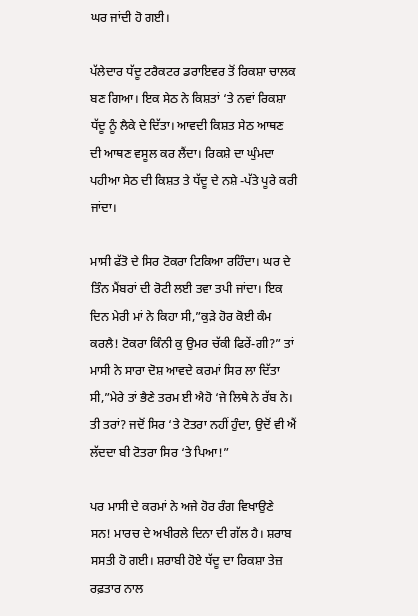ਘਰ ਜਾਂਦੀ ਹੋ ਗਈ।

ਪੱਲੇਦਾਰ ਧੱਦੂ ਟਰੈਕਟਰ ਡਰਾਇਵਰ ਤੋਂ ਰਿਕਸ਼ਾ ਚਾਲਕ ਬਣ ਗਿਆ। ਇਕ ਸੇਠ ਨੇ ਕਿਸ਼ਤਾਂ ‘ਤੇ ਨਵਾਂ ਰਿਕਸ਼ਾ ਧੱਦੂ ਨੂੰ ਲੈਕੇ ਦੇ ਦਿੱਤਾ। ਆਵਦੀ ਕਿਸ਼ਤ ਸੇਠ ਆਥਣ ਦੀ ਆਥਣ ਵਸੂਲ ਕਰ ਲੈਂਦਾ। ਰਿਕਸ਼ੇ ਦਾ ਘੁੰਮਦਾ ਪਹੀਆ ਸੇਠ ਦੀ ਕਿਸ਼ਤ ਤੇ ਧੱਦੂ ਦੇ ਨਸ਼ੇ -ਪੱਤੇ ਪੂਰੇ ਕਰੀ ਜਾਂਦਾ।

ਮਾਸੀ ਫੱਤੋ ਦੇ ਸਿਰ ਟੋਕਰਾ ਟਿਕਿਆ ਰਹਿੰਦਾ। ਘਰ ਦੇ ਤਿੰਨ ਮੈਂਬਰਾਂ ਦੀ ਰੋਟੀ ਲਈ ਤਵਾ ਤਪੀ ਜਾਂਦਾ। ਇਕ ਦਿਨ ਮੇਰੀ ਮਾਂ ਨੇ ਕਿਹਾ ਸੀ,”ਕੁੜੇ ਹੋਰ ਕੋਈ ਕੰਮ ਕਰਲੈ! ਟੋਕਰਾ ਕਿੰਨੀ ਕੁ ਉਮਰ ਚੱਕੀ ਫਿਰੇਂ-ਗੀ?” ਤਾਂ ਮਾਸੀ ਨੇ ਸਾਰਾ ਦੋਸ਼ ਆਵਦੇ ਕਰਮਾਂ ਸਿਰ ਲਾ ਦਿੱਤਾ ਸੀ,”ਮੇਰੇ ਤਾਂ ਭੈਣੇ ਤਰਮ ਈ ਐਹੋ ‘ਜੇ ਲਿਥੇ ਨੇ ਰੱਬ ਨੇ। ਤੀ ਤਰਾਂ? ਜਦੋਂ ਸਿਰ ‘ਤੇ ਟੋਤਰਾ ਨਹੀਂ ਹੁੰਦਾ, ਉਦੋਂ ਵੀ ਐਂ ਲੱਦਦਾ ਬੀ ਟੋਤਰਾ ਸਿਰ ‘ਤੇ ਪਿਆ!”

ਪਰ ਮਾਸੀ ਦੇ ਕਰਮਾਂ ਨੇ ਅਜੇ ਹੋਰ ਰੰਗ ਵਿਖਾਉਣੇ ਸਨ! ਮਾਰਚ ਦੇ ਅਖੀਰਲੇ ਦਿਨਾ ਦੀ ਗੱਲ ਹੈ। ਸ਼ਰਾਬ ਸਸਤੀ ਹੋ ਗਈ। ਸ਼ਰਾਬੀ ਹੋਏ ਧੱਦੂ ਦਾ ਰਿਕਸ਼ਾ ਤੇਜ਼ ਰਫ਼ਤਾਰ ਨਾਲ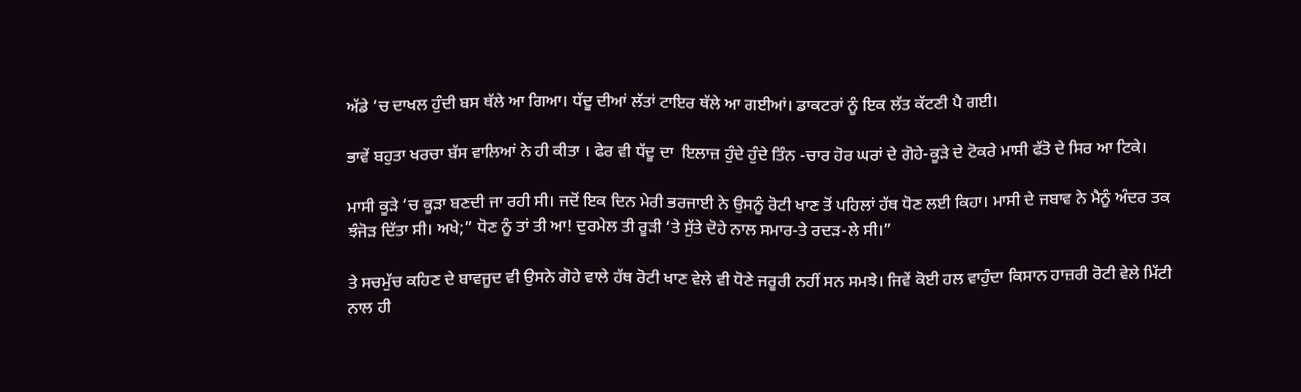ਅੱਡੇ ‘ਚ ਦਾਖਲ ਹੁੰਦੀ ਬਸ ਥੱਲੇ ਆ ਗਿਆ। ਧੱਦੂ ਦੀਆਂ ਲੱਤਾਂ ਟਾਇਰ ਥੱਲੇ ਆ ਗਈਆਂ। ਡਾਕਟਰਾਂ ਨੂੰ ਇਕ ਲੱਤ ਕੱਟਣੀ ਪੈ ਗਈ।

ਭਾਵੇਂ ਬਹੁਤਾ ਖਰਚਾ ਬੱਸ ਵਾਲਿਆਂ ਨੇ ਹੀ ਕੀਤਾ । ਫੇਰ ਵੀ ਧੱਦੂ ਦਾ  ਇਲਾਜ਼ ਹੁੰਦੇ ਹੁੰਦੇ ਤਿੰਨ -ਚਾਰ ਹੋਰ ਘਰਾਂ ਦੇ ਗੋਹੇ-ਕੂੜੇ ਦੇ ਟੋਕਰੇ ਮਾਸੀ ਫੱਤੋ ਦੇ ਸਿਰ ਆ ਟਿਕੇ।

ਮਾਸੀ ਕੂੜੇ ‘ਚ ਕੂੜਾ ਬਣਦੀ ਜਾ ਰਹੀ ਸੀ। ਜਦੋਂ ਇਕ ਦਿਨ ਮੇਰੀ ਭਰਜਾਈ ਨੇ ਉਸਨੂੰ ਰੋਟੀ ਖਾਣ ਤੋਂ ਪਹਿਲਾਂ ਹੱਥ ਧੋਣ ਲਈ ਕਿਹਾ। ਮਾਸੀ ਦੇ ਜਬਾਵ ਨੇ ਮੈਨੂੰ ਅੰਦਰ ਤਕ ਝੰਜੋੜ ਦਿੱਤਾ ਸੀ। ਅਖੇ;” ਧੋਣ ਨੂੰ ਤਾਂ ਤੀ ਆ! ਦੁਰਮੇਲ ਤੀ ਰੂੜੀ ‘ਤੇ ਸੁੱਤੇ ਦੋਹੇ ਨਾਲ ਸਮਾਰ-ਤੇ ਰਦੜ-ਲੇ ਸੀ।”

ਤੇ ਸਚਮੁੱਚ ਕਹਿਣ ਦੇ ਬਾਵਜੂਦ ਵੀ ਉਸਨੇ ਗੋਹੇ ਵਾਲੇ ਹੱਥ ਰੋਟੀ ਖਾਣ ਵੇਲੇ ਵੀ ਧੋਣੇ ਜਰੂਰੀ ਨਹੀਂ ਸਨ ਸਮਝੇ। ਜਿਵੇਂ ਕੋਈ ਹਲ ਵਾਹੁੰਦਾ ਕਿਸਾਨ ਹਾਜ਼ਰੀ ਰੋਟੀ ਵੇਲੇ ਮਿੱਟੀ ਨਾਲ ਹੀ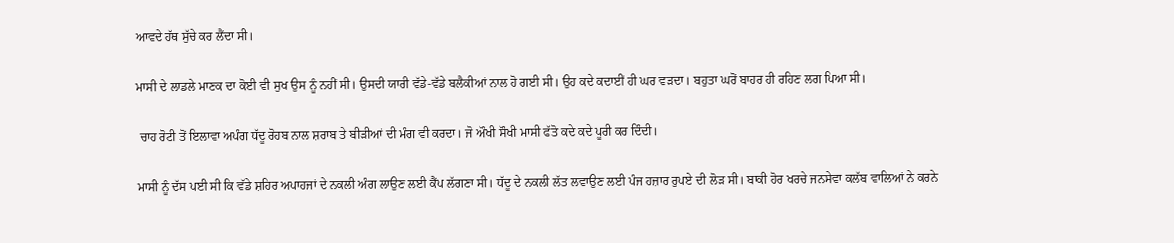ਆਵਦੇ ਹੱਥ ਸੁੱਚੇ ਕਰ ਲੈਂਦਾ ਸੀ।

ਮਾਸੀ ਦੇ ਲਾਡਲੇ ਮਾਣਕ ਦਾ ਕੋਈ ਵੀ ਸੁਖ ਉਸ ਨੂੰ ਨਹੀਂ ਸੀ। ਉਸਦੀ ਯਾਰੀ ਵੱਡੇ-ਵੱਡੇ ਬਲੈਕੀਆਂ ਨਾਲ ਹੋ ਗਈ ਸੀ। ਉਹ ਕਦੇ ਕਦਾਈਂ ਹੀ ਘਰ ਵੜਦਾ। ਬਹੁਤਾ ਘਰੋਂ ਬਾਹਰ ਹੀ ਰਹਿਣ ਲਗ ਪਿਆ ਸੀ।

 ਚਾਹ ਰੋਟੀ ਤੋਂ ਇਲਾਵਾ ਅਪੰਗ ਧੱਦੂ ਰੋਹਬ ਨਾਲ ਸ਼ਰਾਬ ਤੇ ਬੀੜੀਆਂ ਦੀ ਮੰਗ ਵੀ ਕਰਦਾ। ਜੋ ਔਖੀ ਸੌਖੀ ਮਾਸੀ ਫੱਤੋ ਕਦੇ ਕਦੇ ਪੂਰੀ ਕਰ ਦਿੰਦੀ।

ਮਾਸੀ ਨੂੰ ਦੱਸ ਪਈ ਸੀ ਕਿ ਵੱਡੇ ਸ਼ਹਿਰ ਅਪਾਹਜਾਂ ਦੇ ਨਕਲੀ ਅੰਗ ਲਾਉਣ ਲਈ ਕੈਂਪ ਲੱਗਣਾ ਸੀ। ਧੱਦੂ ਦੇ ਨਕਲੀ ਲੱਤ ਲਵਾਉਣ ਲਈ ਪੰਜ ਹਜ਼ਾਰ ਰੁਪਏ ਦੀ ਲੋੜ ਸੀ। ਬਾਕੀ ਹੋਰ ਖਰਚੇ ਜਨਸੇਵਾ ਕਲੱਬ ਵਾਲਿਆਂ ਨੇ ਕਰਨੇ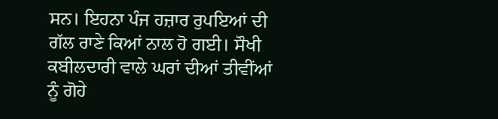ਸਨ। ਇਹਨਾ ਪੰਜ ਹਜ਼ਾਰ ਰੁਪਇਆਂ ਦੀ ਗੱਲ ਰਾਣੇ ਕਿਆਂ ਨਾਲ ਹੋ ਗਈ। ਸੌਖੀ ਕਬੀਲਦਾਰੀ ਵਾਲੇ ਘਰਾਂ ਦੀਆਂ ਤੀਵੀਂਆਂ ਨੂੰ ਗੋਹੇ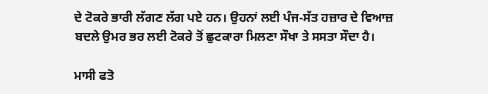ਦੇ ਟੋਕਰੇ ਭਾਰੀ ਲੱਗਣ ਲੱਗ ਪਏ ਹਨ। ਉਹਨਾਂ ਲਈ ਪੰਜ-ਸੱਤ ਹਜ਼ਾਰ ਦੇ ਵਿਆਜ਼ ਬਦਲੇ ਉਮਰ ਭਰ ਲਈ ਟੋਕਰੇ ਤੋਂ ਛੁਟਕਾਰਾ ਮਿਲਣਾ ਸੌਖਾ ਤੇ ਸਸਤਾ ਸੌਦਾ ਹੈ।

ਮਾਸੀ ਫਤੋ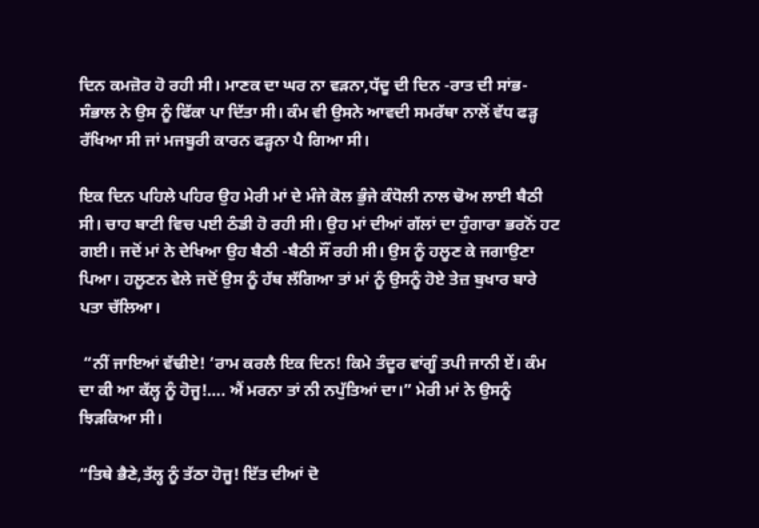ਦਿਨ ਕਮਜ਼ੋਰ ਹੋ ਰਹੀ ਸੀ। ਮਾਣਕ ਦਾ ਘਰ ਨਾ ਵੜਨਾ,ਧੱਦੂ ਦੀ ਦਿਨ -ਰਾਤ ਦੀ ਸਾਂਭ-ਸੰਭਾਲ ਨੇ ਉਸ ਨੂੰ ਫਿੱਕਾ ਪਾ ਦਿੱਤਾ ਸੀ। ਕੰਮ ਵੀ ਉਸਨੇ ਆਵਦੀ ਸਮਰੱਥਾ ਨਾਲੋਂ ਵੱਧ ਫੜ੍ਹ ਰੱਖਿਆ ਸੀ ਜਾਂ ਮਜਬੂਰੀ ਕਾਰਨ ਫੜ੍ਹਨਾ ਪੈ ਗਿਆ ਸੀ।

ਇਕ ਦਿਨ ਪਹਿਲੇ ਪਹਿਰ ਉਹ ਮੇਰੀ ਮਾਂ ਦੇ ਮੰਜੇ ਕੋਲ ਭੁੰਜੇ ਕੰਧੋਲੀ ਨਾਲ ਢੋਅ ਲਾਈ ਬੈਠੀ ਸੀ। ਚਾਹ ਬਾਟੀ ਵਿਚ ਪਈ ਠੰਡੀ ਹੋ ਰਹੀ ਸੀ। ਉਹ ਮਾਂ ਦੀਆਂ ਗੱਲਾਂ ਦਾ ਹੁੰਗਾਰਾ ਭਰਨੋਂ ਹਟ ਗਈ। ਜਦੋਂ ਮਾਂ ਨੇ ਦੇਖਿਆ ਉਹ ਬੈਠੀ -ਬੈਠੀ ਸੌਂ ਰਹੀ ਸੀ। ਉਸ ਨੂੰ ਹਲੂਣ ਕੇ ਜਗਾਉਣਾ ਪਿਆ। ਹਲੂਣਨ ਵੇਲੇ ਜਦੋਂ ਉਸ ਨੂੰ ਹੱਥ ਲੱਗਿਆ ਤਾਂ ਮਾਂ ਨੂੰ ਉਸਨੂੰ ਹੋਏ ਤੇਜ਼ ਬੁਖਾਰ ਬਾਰੇ ਪਤਾ ਚੱਲਿਆ।

 “ਨੀਂ ਜਾਇਆਂ ਵੱਢੀਏ! ‘ਰਾਮ ਕਰਲੈ ਇਕ ਦਿਨ! ਕਿਮੇ ਤੰਦੂਰ ਵਾਂਗੂੰ ਤਪੀ ਜਾਨੀ ਏਂ। ਕੰਮ ਦਾ ਕੀ ਆ ਕੱਲ੍ਹ ਨੂੰ ਹੋਜੂ!…. ਐਂ ਮਰਨਾ ਤਾਂ ਨੀ ਨਪੁੱਤਿਆਂ ਦਾ।” ਮੇਰੀ ਮਾਂ ਨੇ ਉਸਨੂੰ ਝਿੜਕਿਆ ਸੀ।

“ਤਿਥੇ ਭੈਣੇ,ਤੱਲ੍ਹ ਨੂੰ ਤੱਠਾ ਹੋਜੂ! ਇੱਤ ਦੀਆਂ ਦੋ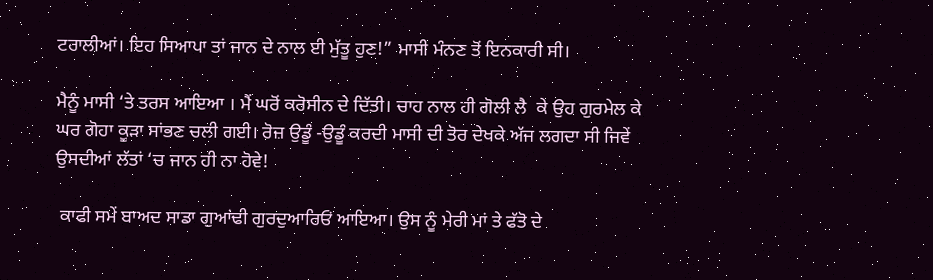ਟਰਾਲੀਆਂ। ਇਹ ਸਿਆਪਾ ਤਾਂ ਜਾਨ ਦੇ ਨਾਲ ਈ ਮੁੱਤੂ ਹੁਣ!” ਮਾਸੀ ਮੰਨਣ ਤੋਂ ਇਨਕਾਰੀ ਸੀ।

ਮੈਨੂੰ ਮਾਸੀ ‘ਤੇ ਤਰਸ ਆਇਆ । ਮੈਂ ਘਰੋਂ ਕਰੋਸੀਨ ਦੇ ਦਿੱਤੀ। ਚਾਹ ਨਾਲ ਹੀ ਗੋਲੀ ਲੈ  ਕੇ ਉਹ ਗੁਰਮੇਲ ਕੇ ਘਰ ਗੋਹਾ ਕੂੜਾ ਸਾਂਭਣ ਚਲੀ ਗਈ। ਰੋਜ਼ ਉਡੂੰ -ਉਡੂੰ ਕਰਦੀ ਮਾਸੀ ਦੀ ਤੋਰ ਦੇਖਕੇ ਅੱਜ ਲਗਦਾ ਸੀ ਜਿਵੇਂ ਉਸਦੀਆਂ ਲੱਤਾਂ ‘ਚ ਜਾਨ ਹੀ ਨਾ ਹੋਵੇ!

 ਕਾਫੀ ਸਮੇਂ ਬਾਅਦ ਸਾਡਾ ਗੁਆਂਢੀ ਗੁਰਦੁਆਰਿਓਂ ਆਇਆ। ਉਸ ਨੂੰ ਮੇਰੀ ਮਾਂ ਤੇ ਫੱਤੋ ਦੇ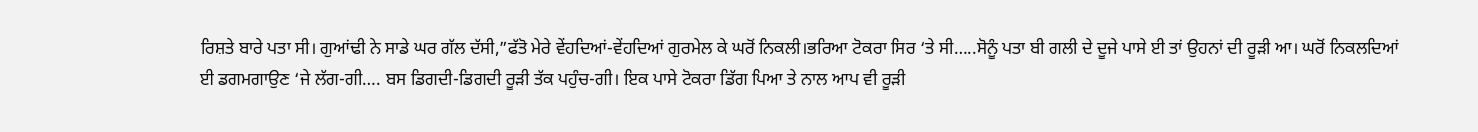ਰਿਸ਼ਤੇ ਬਾਰੇ ਪਤਾ ਸੀ। ਗੁਆਂਢੀ ਨੇ ਸਾਡੇ ਘਰ ਗੱਲ ਦੱਸੀ,”ਫੱਤੋ ਮੇਰੇ ਵੇਂਹਦਿਆਂ-ਵੇਂਹਦਿਆਂ ਗੁਰਮੇਲ ਕੇ ਘਰੋਂ ਨਿਕਲੀ।ਭਰਿਆ ਟੋਕਰਾ ਸਿਰ ‘ਤੇ ਸੀ…..ਸੋਨੂੰ ਪਤਾ ਬੀ ਗਲੀ ਦੇ ਦੂਜੇ ਪਾਸੇ ਈ ਤਾਂ ਉਹਨਾਂ ਦੀ ਰੂੜੀ ਆ। ਘਰੋਂ ਨਿਕਲਦਿਆਂ ਈ ਡਗਮਗਾਉਣ ‘ਜੇ ਲੱਗ-ਗੀ…. ਬਸ ਡਿਗਦੀ-ਡਿਗਦੀ ਰੂੜੀ ਤੱਕ ਪਹੁੰਚ-ਗੀ। ਇਕ ਪਾਸੇ ਟੋਕਰਾ ਡਿੱਗ ਪਿਆ ਤੇ ਨਾਲ ਆਪ ਵੀ ਰੂੜੀ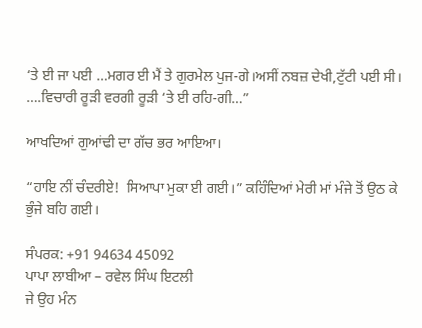‘ਤੇ ਈ ਜਾ ਪਈ …ਮਗਰ ਈ ਮੈਂ ਤੇ ਗੁਰਮੇਲ ਪੁਜ-ਗੇ।ਅਸੀਂ ਨਬਜ਼ ਦੇਖੀ,ਟੁੱਟੀ ਪਈ ਸੀ। ….ਵਿਚਾਰੀ ਰੂੜੀ ਵਰਗੀ ਰੂੜੀ ‘ਤੇ ਈ ਰਹਿ-ਗੀ…”

ਆਖਦਿਆਂ ਗੁਆਂਢੀ ਦਾ ਗੱਚ ਭਰ ਆਇਆ।

“ਹਾਇ ਨੀਂ ਚੰਦਰੀਏ!  ਸਿਆਪਾ ਮੁਕਾ ਈ ਗਈ।” ਕਹਿੰਦਿਆਂ ਮੇਰੀ ਮਾਂ ਮੰਜੇ ਤੋਂ ਉਠ ਕੇ ਭੁੰਜੇ ਬਹਿ ਗਈ।

ਸੰਪਰਕ: +91 94634 45092
ਪਾਪਾ ਲਾਬੀਆ – ਰਵੇਲ ਸਿੰਘ ਇਟਲੀ
ਜੇ ਉਹ ਮੰਨ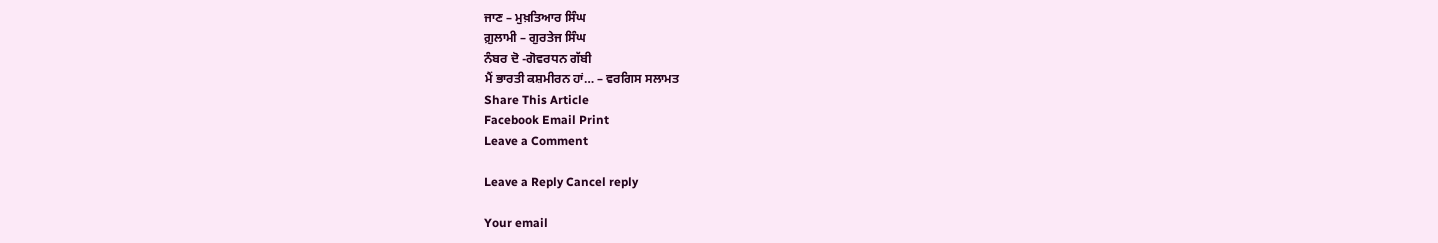ਜਾਣ – ਮੁਖ਼ਤਿਆਰ ਸਿੰਘ
ਗ਼ੁਲਾਮੀ – ਗੁਰਤੇਜ ਸਿੰਘ
ਨੰਬਰ ਦੋ -ਗੋਵਰਧਨ ਗੱਬੀ
ਮੈਂ ਭਾਰਤੀ ਕਸ਼ਮੀਰਨ ਹਾਂ… – ਵਰਗਿਸ ਸਲਾਮਤ
Share This Article
Facebook Email Print
Leave a Comment

Leave a Reply Cancel reply

Your email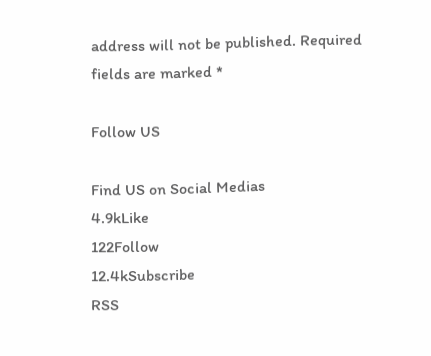address will not be published. Required fields are marked *

Follow US

Find US on Social Medias
4.9kLike
122Follow
12.4kSubscribe
RSS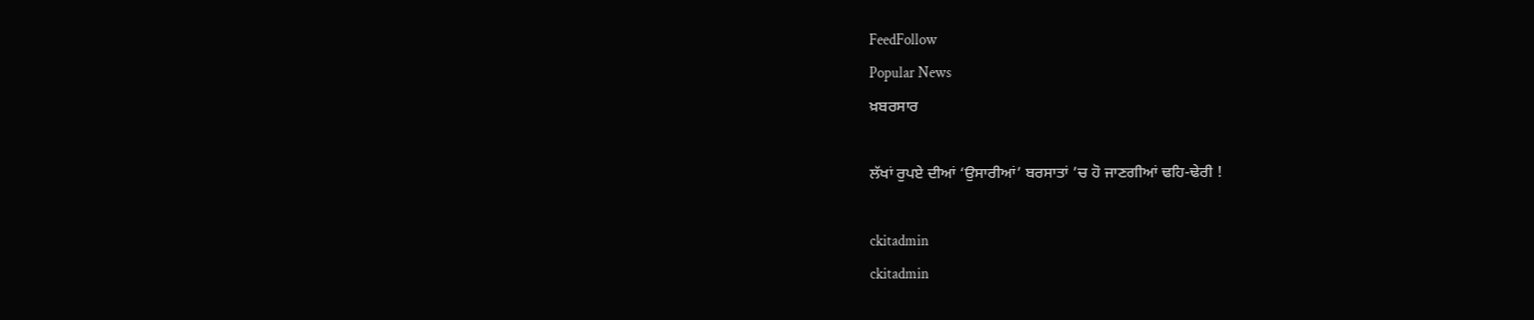FeedFollow
Popular News
ਖ਼ਬਰਸਾਰ

ਲੱਖਾਂ ਰੁਪਏ ਦੀਆਂ ‘ਉਸਾਰੀਆਂ’ ਬਰਸਾਤਾਂ ’ਚ ਹੋ ਜਾਣਗੀਆਂ ਢਹਿ-ਢੇਰੀ !

ckitadmin
ckitadmin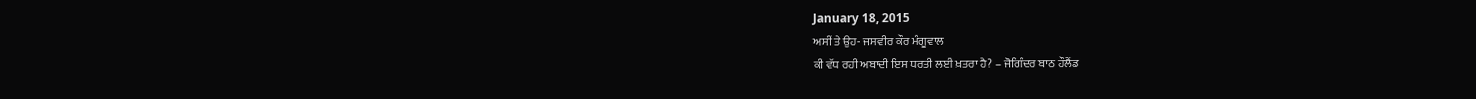January 18, 2015
ਅਸੀਂ ਤੇ ਉਹ- ਜਸਵੀਰ ਕੌਰ ਮੰਗੂਵਾਲ
ਕੀ ਵੱਧ ਰਹੀ ਅਬਾਦੀ ਇਸ ਧਰਤੀ ਲਈ ਖ਼ਤਰਾ ਹੈ? – ਜੋਗਿੰਦਰ ਬਾਠ ਹੌਲੈਂਡ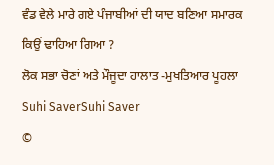ਵੰਡ ਵੇਲੇ ਮਾਰੇ ਗਏ ਪੰਜਾਬੀਆਂ ਦੀ ਯਾਦ ਬਣਿਆ ਸਮਾਰਕ ਕਿਉਂ ਢਾਹਿਆ ਗਿਆ ?
ਲੋਕ ਸਭਾ ਚੋਣਾਂ ਅਤੇ ਮੌਜੂਦਾ ਹਾਲਾਤ -ਮੁਖਤਿਆਰ ਪੂਹਲਾ
Suhi SaverSuhi Saver
©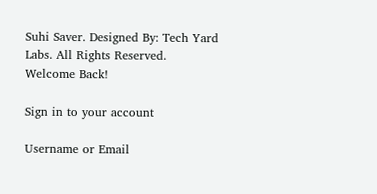Suhi Saver. Designed By: Tech Yard Labs. All Rights Reserved.
Welcome Back!

Sign in to your account

Username or Email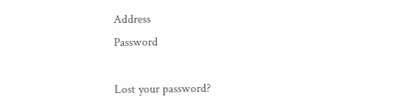Address
Password

Lost your password?